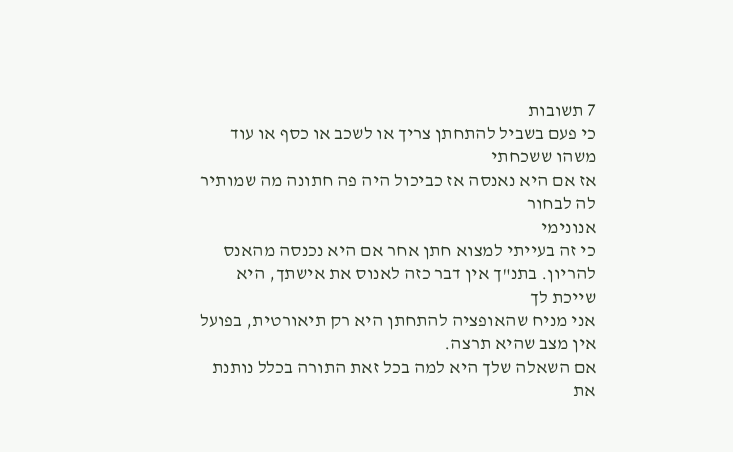7 תשובות
כי פעם בשביל להתחתן צריך או לשכב או כסף או עוד משהו ששכחתי
אז אם היא נאנסה אז כביכול היה פה חתונה מה שמותיר לה לבחור
אנונימי
כי זה בעייתי למצוא חתן אחר אם היא נכנסה מהאנס להריון. בתנ"ך אין דבר כזה לאנוס את אישתך, היא שייכת לך
אני מניח שהאופציה להתחתן היא רק תיאורטית, בפועל אין מצב שהיא תרצה.
אם השאלה שלך היא למה בכל זאת התורה בכלל נותנת את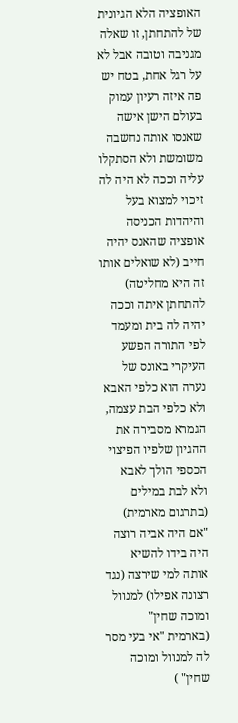האופציה הלא הגיונית של להתחתן, זו שאלה מגניבה וטובה אבל לא על רגל אחת, בטח יש פה איזה רעיון עמוק
בעולם הישן אישה שאנסו אותה נחשבה משומשת ולא הסתקלו עליה וככה לא היה לה זיכוי למצוא בעל והיהדות הכניסה אופציה שהאנס יהיה חייב (לא שואלים אותו זה היא מחליטה) להתחתן איתה וככה יהיה לה בית ומעמד
לפי התורה הפשע העיקרי באונס של נערה הוא כלפי האבא ולא כלפי הבת עצמה, הגמרא מסבירה את ההגיון שלפיו הפיצוי הכספי הולך לאבא ולא לבת במילים (בתרגום מארמית) "אם היה אביה רוצה היה בידו להשיא אותה למי שירצה (נגד רצונה אפילו) למנוול ומוכה שחין"
(בארמית "אי בעי מסר לה למנוול ומוכה שחין" )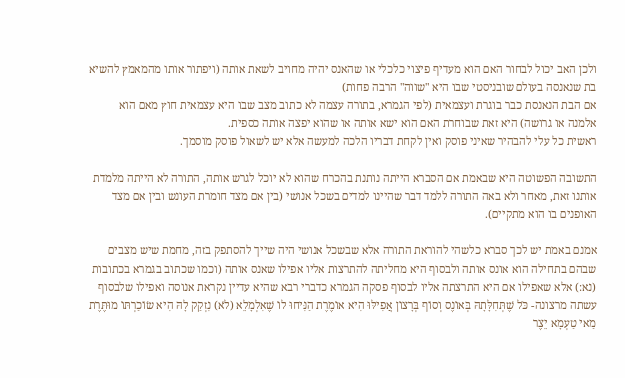ולכן האב יכול לבחור האם הוא מעדיף פיצוי כלכלי או שהאנס יהיה מחויב לשאת אותה (ויפתור אותו מהמאמץ להשיא בת שנאנסה בעולם שובניסטי שבו היא "שווה" הרבה פחות)
אם הבת הנאנסת כבר בוגרת ועצמאית (לפי הגמרא, בתורה עצמה לא כתוב מצב שבו היא עצמאית חוץ מאם הוא אלמנה או גרושה) היא זאת שבוחרת האם הוא ישא אותה או שהוא יפצה אותה כספית.
ראשית כל עלי להבהיר שאיני פוסק ואין לקחת דבריו הלכה למעשה אלא יש לשאול פוסק מוסמך.

התשובה הפשוטה היא שבאמת אם הסברא הייתה נותנת בהכרח שהוא לא יוכל לגרש אותה, התורה לא הייתה מלמדת אותנו זאת, מאחר ולא באה התורה ללמד דבר שהיינו למדים בשכל אנושי (בין אם מצד חומרת העונש ובין אם מצד האופנים בו הוא מתקיים).

אמנם באמת יש לכך סברא כלשהי להוראת התורה אלא שבשכל אנושי היה שייך להסתפק בזה, מחמת שיש מצבים שבהם בתחילה הוא אונס אותה ולבסוף היא מחליתה להתרצות אליו אפילו שאנס אותה (וכמו שכתוב בגמרא בכתובות (נא:) אלא שאפילו אם היא התרצתה אליו לבסוף פסקה הגמרא כדברי רבא שהיא עדיין נקראת אנוסה ואפילו שלבסוף עשתה מרצונה- כֹּל שֶׁתְּחִלָּתָהּ בְּאוֹנֶס וְסוֹף בְּרָצוֹן אֲפִילּוּ הִיא אוֹמֶרֶת הַנִּיחוּ לוֹ שֶׁאִלְמָלֵא (לֹא) נִזְקַק לָהּ הִיא שׂוֹכַרְתּוֹ מוּתֶּרֶת מַאי טַעְמָא יֵצֶר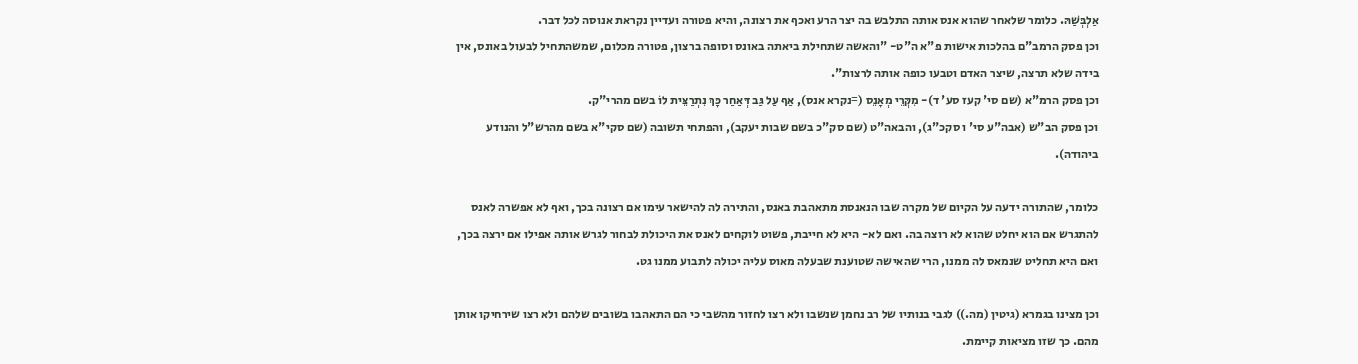אַלְבְּשַׁהּ. כלומר שלאחר שהוא אנס אותה התלבש בה יצר הרע ואכף את רצונה, והיא פטורה ועדיין נקראת אנוסה לכל דבר.
וכן פסק הרמב"ם בהלכות אישות פ"א ה"ט- "והאשה שתחילת ביאתה באונס וסופה ברצון, פטורה מכלום, שמשהתחיל לבעול באונס, אין בידה שלא תרצה, שיצר האדם וטבעו כופה אותה לרצות".
וכן פסק הרמ"א (שם סי' קעז סע' ד)- מִקְּרֵי מְאָנֵס (=נקרא אנס), אַף עַל גַּב דְּאַחַר כָּךְ נִתְרַצֵּית לוֹ בשם מהרי"ק.
וכן פסק הב"ש (אבה"ע סי' ו סקכ"ג), והבאה"ט (שם סק"כ בשם שבות יעקב), והפתחי תשובה (שם סקי"א בשם מהרש"ל והנודע ביהודה).

כלומר, שהתורה ידעה על הקיום של מקרה שבו הנאנסת מתאהבת באנס, והתירה לה להישאר עימו אם רצונה בכך, ואף לא אפשרה לאנס להתגרש אם הוא יחלט שהוא לא רוצה בה. ואם לא- היא לא חייבת, פשוט לוקחים לאנס את היכולת לבחור לגרש אותה אפילו אם ירצה בכך, ואם היא תחליט שנמאס לה ממנו, הרי שהאישה שטוענת שבעלה מאוס עליה יכולה לתבוע ממנו גט.

וכן מצינו בגמרא (גיטין (מה.)) לגבי בנותיו של רב נחמן שנשבו ולא רצו לחזור מהשבי כי הם התאהבו בשובים שלהם ולא רצו שירחיקו אותן מהם. כך שזו מציאות קיימת.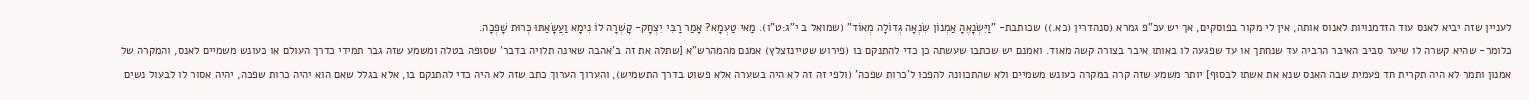לעניין שזה יביא לאנס עוד הזדמנויות לאנוס אותה, אין לי מקור בפוסקים, אך יש עכ"פ גמרא (סנהדרין (כא.)) שכותבת- "וַיִּשְׂנָאֶהָ אַמְנוֹן שִׂנְאָה גְּדוֹלָה מְאוֹד" (שמואל ב י"ג:ט"ו). מַאי טַעְמָא? אָמַר רַבִּי יִצְחָק- קָשְׁרָה לוֹ נִימָא וַעֲשָׂאַתּוּ כְּרוּת שׇׁפְכָה.
כלומר- שהיא קשרה לו שיער סביב האיבר הרביה עד שנחתך או עד שפגעה לו באותו איבר בצורה קשה מאוד. ואמנם יש שכתבו שעשתה כן כדי להתנקם בו (פירוש שטיינזצלץ) אמנם מהמהרש"א [שתלה את זה ב'אהבה שאינה תלויה בדבר' שסופה בטלה ומשמע שזה גבר תמידי כדרך העולם או כעונש משמיים לאנס, והמקרה של אמנון ותמר לא היה תקרית חד פעמית שבה האנס שנא את אשתו לבסוף] יותר משמע שזה קרה במקרה כעונש משמיים ולא שהתכוונה להפכו ל'כרות שפכה' (ולפי זה זה לא היה בשערה אלא פשוט בדרך התשמיש), והערוך הערוך כתב שזה לא היה כדי להתנקם בו, אלא בגלל שאם הוא יהיה כרות שפכה, יהיה אסור לו לבעול נשים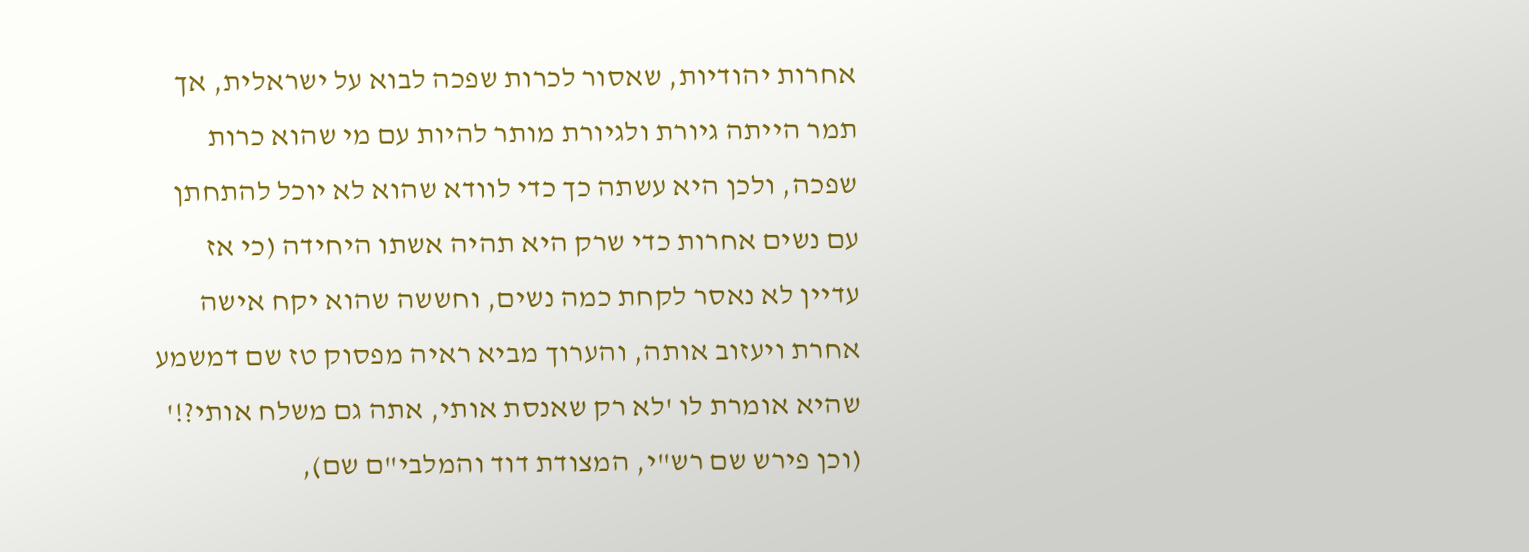אחרות יהודיות, שאסור לכרות שפכה לבוא על ישראלית, אך תמר הייתה גיורת ולגיורת מותר להיות עם מי שהוא כרות שפכה, ולכן היא עשתה כך כדי לוודא שהוא לא יוכל להתחתן עם נשים אחרות כדי שרק היא תהיה אשתו היחידה (כי אז עדיין לא נאסר לקחת כמה נשים, וחששה שהוא יקח אישה אחרת ויעזוב אותה, והערוך מביא ראיה מפסוק טז שם דמשמע שהיא אומרת לו 'לא רק שאנסת אותי, אתה גם משלח אותי?!' (וכן פירש שם רש"י, המצודת דוד והמלבי"ם שם),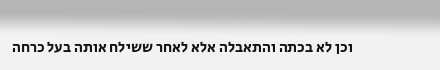וכן לא בכתה והתאבלה אלא לאחר ששילח אותה בעל כרחה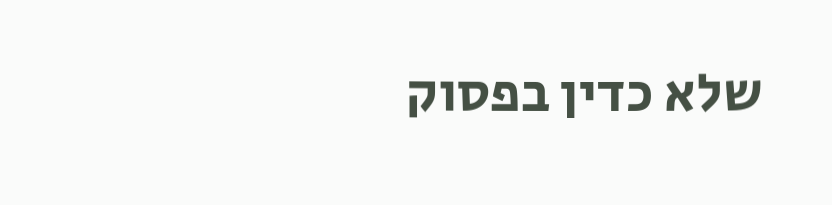שלא כדין בפסוק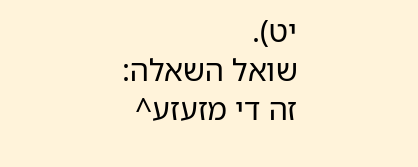יט).
שואל השאלה:
זה די מזעזע^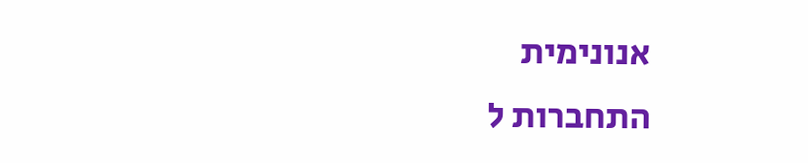אנונימית
התחברות ל